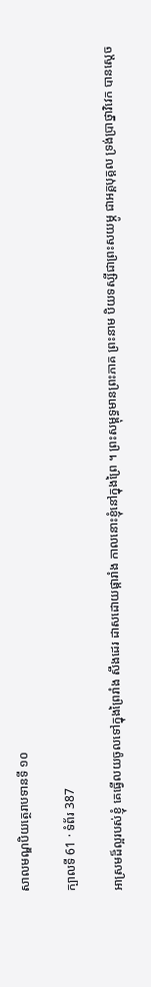សាលមណ្ឌបិយត្ថេរាបទានទី ១០

ក្បាលទី 61 · ទំព័រ 387

អាស្រមដ៏ល្អរបស់ខ្ញុំ គេធ្វើលយចូលទៅក្នុងព្រៃរាំង សឹងដេរ ដាសដោយផ្ការាំង កាលនោះខ្ញុំនៅក្នុងព្រៃ ។ ព្រះសម្ពុទ្ធមានព្រះភាគ ព្រះនាម បិយទស្សីជាព្រះសយម្ភូ ជាអគ្គបុគ្គល ទ្រង់ប្រាថ្នាវិវេក បានស្តេច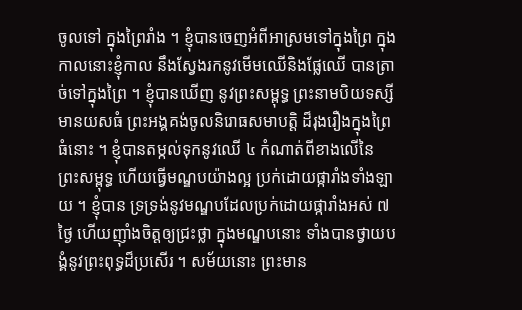ចូលទៅ ក្នុងព្រៃរាំង ។ ខ្ញុំបានចេញអំពីអាស្រមទៅក្នុងព្រៃ ក្នុងកាលនោះខ្ញុំកាល នឹងស្វែងរកនូវមើមឈើនិងផ្លែឈើ បានត្រាច់ទៅក្នុងព្រៃ ។ ខ្ញុំបានឃើញ នូវព្រះសម្ពុទ្ធ ព្រះនាមបិយទស្សីមានយសធំ ព្រះអង្គគង់ចូលនិរោធសមាបត្តិ ដ៏រុងរឿងក្នុងព្រៃធំនោះ ។ ខ្ញុំបានតម្កល់ទុកនូវឈើ ៤ កំណាត់ពីខាងលើនៃ ព្រះសម្ពុទ្ធ ហើយធ្វើមណ្ឌបយ៉ាងល្អ ប្រក់ដោយផ្ការាំងទាំងឡាយ ។ ខ្ញុំបាន ទ្រទ្រង់នូវមណ្ឌបដែលប្រក់ដោយផ្ការាំងអស់ ៧ ថ្ងៃ ហើយញ៉ាំងចិត្តឲ្យជ្រះថ្លា ក្នុងមណ្ឌបនោះ ទាំងបានថ្វាយបង្គំនូវព្រះពុទ្ធដ៏ប្រសើរ ។ សម័យនោះ ព្រះមាន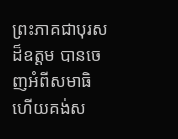ព្រះភាគជាបុរសដ៏ឧត្តម បានចេញអំពីសមាធិ ហើយគង់ស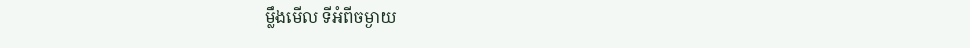ម្លឹងមើល ទីអំពីចម្ងាយ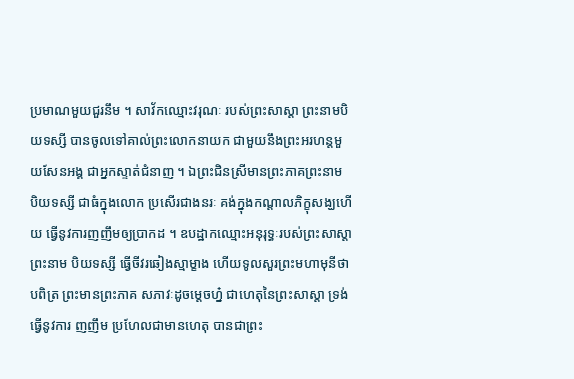ប្រមាណមួយជួរនឹម ។ សាវ័កឈ្មោះវរុណៈ របស់ព្រះសាស្តា ព្រះនាមបិយទស្សី បានចូលទៅគាល់ព្រះលោកនាយក ជាមួយនឹងព្រះអរហន្តមួយសែនអង្គ ជាអ្នកស្ទាត់ជំនាញ ។ ឯព្រះជិនស្រីមានព្រះភាគព្រះនាម បិយទស្សី ជាធំក្នុងលោក ប្រសើរជាងនរៈ គង់ក្នុងកណ្តាលភិក្ខុសង្ឃហើយ ធ្វើនូវការញញឹមឲ្យប្រាកដ ។ ឧបដ្ឋាកឈ្មោះអនុរុទ្ធៈរបស់ព្រះសាស្តា ព្រះនាម បិយទស្សី ធ្វើចីវរឆៀងស្មាម្ខាង ហើយទូលសួរព្រះមហាមុនីថា បពិត្រ ព្រះមានព្រះភាគ សភាវៈដូចម្តេចហ្ន៎ ជាហេតុនៃព្រះសាស្តា ទ្រង់ធ្វើនូវការ ញញឹម ប្រហែលជាមានហេតុ បានជាព្រះ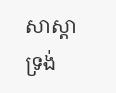សាស្តាទ្រង់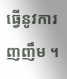ធ្វើនូវការញញឹម ។